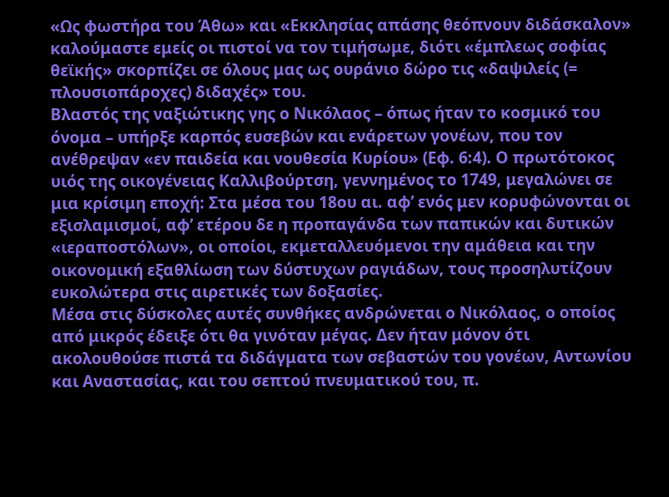«Ως φωστήρα του Άθω» και «Εκκλησίας απάσης θεόπνουν διδάσκαλον» καλούμαστε εμείς οι πιστοί να τον τιμήσωμε, διότι «έμπλεως σοφίας θεϊκής» σκορπίζει σε όλους μας ως ουράνιο δώρο τις «δαψιλείς (= πλουσιοπάροχες) διδαχές» του.
Βλαστός της ναξιώτικης γης ο Νικόλαος – όπως ήταν το κοσμικό του όνομα – υπήρξε καρπός ευσεβών και ενάρετων γονέων, που τον ανέθρεψαν «εν παιδεία και νουθεσία Κυρίου» (Εφ. 6:4). Ο πρωτότοκος υιός της οικογένειας Καλλιβούρτση, γεννημένος το 1749, μεγαλώνει σε μια κρίσιμη εποχή: Στα μέσα του 18ου αι. αφ’ ενός μεν κορυφώνονται οι εξισλαμισμοί, αφ’ ετέρου δε η προπαγάνδα των παπικών και δυτικών «ιεραποστόλων», οι οποίοι, εκμεταλλευόμενοι την αμάθεια και την οικονομική εξαθλίωση των δύστυχων ραγιάδων, τους προσηλυτίζουν ευκολώτερα στις αιρετικές των δοξασίες.
Μέσα στις δύσκολες αυτές συνθήκες ανδρώνεται ο Νικόλαος, ο οποίος από μικρός έδειξε ότι θα γινόταν μέγας. Δεν ήταν μόνον ότι ακολουθούσε πιστά τα διδάγματα των σεβαστών του γονέων, Αντωνίου και Αναστασίας, και του σεπτού πνευματικού του, π.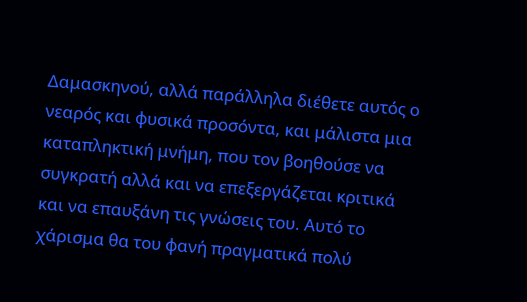Δαμασκηνού, αλλά παράλληλα διέθετε αυτός ο νεαρός και φυσικά προσόντα, και μάλιστα μια καταπληκτική μνήμη, που τον βοηθούσε να συγκρατή αλλά και να επεξεργάζεται κριτικά και να επαυξάνη τις γνώσεις του. Αυτό το χάρισμα θα του φανή πραγματικά πολύ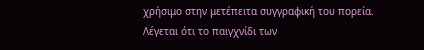χρήσιμο στην μετέπειτα συγγραφική του πορεία.
Λέγεται ότι το παιγχνίδι των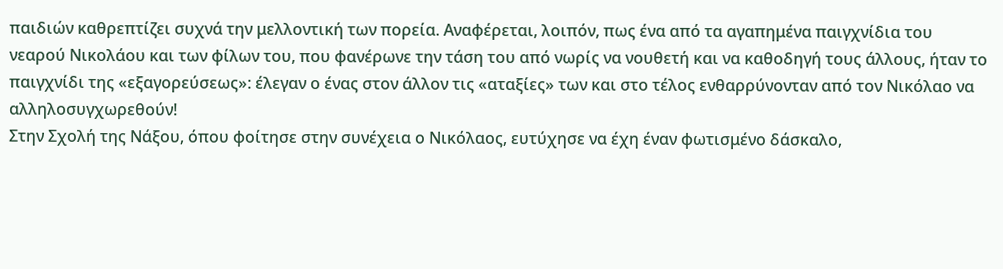παιδιών καθρεπτίζει συχνά την μελλοντική των πορεία. Αναφέρεται, λοιπόν, πως ένα από τα αγαπημένα παιγχνίδια του νεαρού Νικολάου και των φίλων του, που φανέρωνε την τάση του από νωρίς να νουθετή και να καθοδηγή τους άλλους, ήταν το παιγχνίδι της «εξαγορεύσεως»: έλεγαν ο ένας στον άλλον τις «αταξίες» των και στο τέλος ενθαρρύνονταν από τον Νικόλαο να αλληλοσυγχωρεθούν!
Στην Σχολή της Νάξου, όπου φοίτησε στην συνέχεια ο Νικόλαος, ευτύχησε να έχη έναν φωτισμένο δάσκαλο,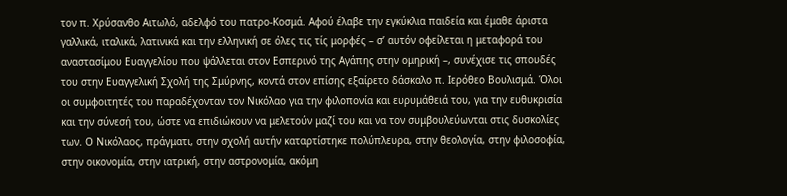τον π. Χρύσανθο Αιτωλό, αδελφό του πατρο-Κοσμά. Αφού έλαβε την εγκύκλια παιδεία και έμαθε άριστα γαλλικά, ιταλικά, λατινικά και την ελληνική σε όλες τις τίς μορφές – σ’ αυτόν οφείλεται η μεταφορά του αναστασίμου Ευαγγελίου που ψάλλεται στον Εσπερινό της Αγάπης στην ομηρική –, συνέχισε τις σπουδές του στην Ευαγγελική Σχολή της Σμύρνης, κοντά στον επίσης εξαίρετο δάσκαλο π. Ιερόθεο Βουλισμά. Όλοι οι συμφοιτητές του παραδέχονταν τον Νικόλαο για την φιλοπονία και ευρυμάθειά του, για την ευθυκρισία και την σύνεσή του, ώστε να επιδιώκουν να μελετούν μαζί του και να τον συμβουλεύωνται στις δυσκολίες των. Ο Νικόλαος, πράγματι, στην σχολή αυτήν καταρτίστηκε πολύπλευρα, στην θεολογία, στην φιλοσοφία, στην οικονομία, στην ιατρική, στην αστρονομία, ακόμη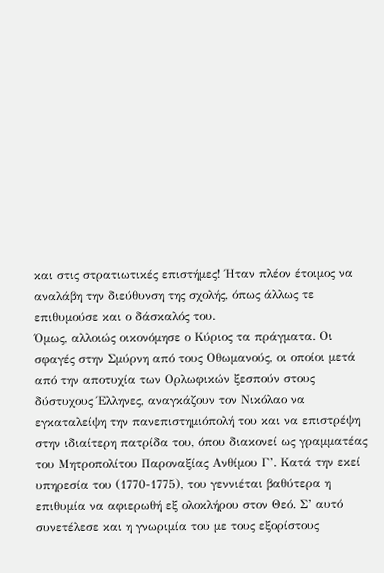και στις στρατιωτικές επιστήμες! Ήταν πλέον έτοιμος να αναλάβη την διεύθυνση της σχολής, όπως άλλως τε επιθυμούσε και ο δάσκαλός του.
Όμως, αλλοιώς οικονόμησε ο Κύριος τα πράγματα. Οι σφαγές στην Σμύρνη από τους Οθωμανούς, οι οποίοι μετά από την αποτυχία των Ορλωφικών ξεσπούν στους δύστυχους Έλληνες, αναγκάζουν τον Νικόλαο να εγκαταλείψη την πανεπιστημιόπολή του και να επιστρέψη στην ιδιαίτερη πατρίδα του, όπου διακονεί ως γραμματέας του Μητροπολίτου Παροναξίας Ανθίμου Γ’. Κατά την εκεί υπηρεσία του (1770-1775), του γεννιέται βαθύτερα η επιθυμία να αφιερωθή εξ ολοκλήρου στον Θεό. Σ’ αυτό συνετέλεσε και η γνωριμία του με τους εξορίστους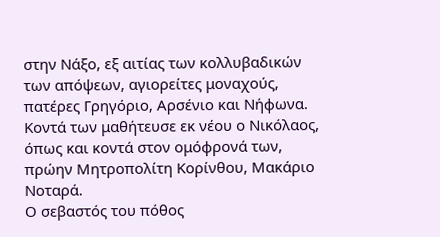στην Νάξο, εξ αιτίας των κολλυβαδικών των απόψεων, αγιορείτες μοναχούς, πατέρες Γρηγόριο, Αρσένιο και Νήφωνα. Κοντά των μαθήτευσε εκ νέου ο Νικόλαος, όπως και κοντά στον ομόφρονά των, πρώην Μητροπολίτη Κορίνθου, Μακάριο Νοταρά.
Ο σεβαστός του πόθος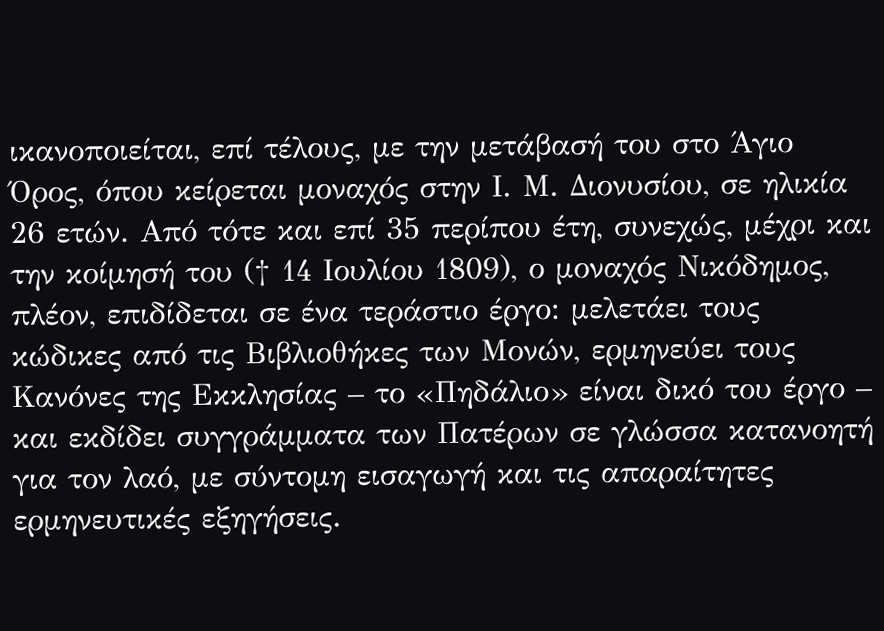ικανοποιείται, επί τέλους, με την μετάβασή του στο Άγιο Όρος, όπου κείρεται μοναχός στην Ι. Μ. Διονυσίου, σε ηλικία 26 ετών. Από τότε και επί 35 περίπου έτη, συνεχώς, μέχρι και την κοίμησή του († 14 Ιουλίου 1809), ο μοναχός Νικόδημος, πλέον, επιδίδεται σε ένα τεράστιο έργο: μελετάει τους κώδικες από τις Βιβλιοθήκες των Μονών, ερμηνεύει τους Κανόνες της Εκκλησίας – το «Πηδάλιο» είναι δικό του έργο – και εκδίδει συγγράμματα των Πατέρων σε γλώσσα κατανοητή για τον λαό, με σύντομη εισαγωγή και τις απαραίτητες ερμηνευτικές εξηγήσεις.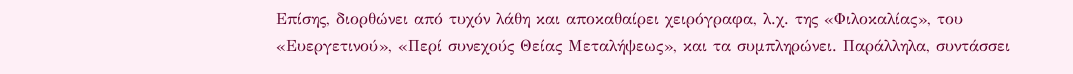Επίσης, διορθώνει από τυχόν λάθη και αποκαθαίρει χειρόγραφα, λ.χ. της «Φιλοκαλίας», του «Ευεργετινού», «Περί συνεχούς Θείας Μεταλήψεως», και τα συμπληρώνει. Παράλληλα, συντάσσει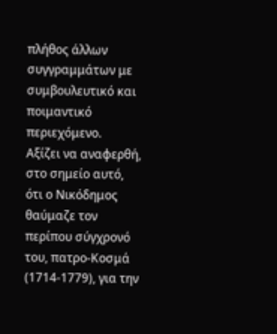πλήθος άλλων συγγραμμάτων με συμβουλευτικό και ποιμαντικό περιεχόμενο.
Αξίζει να αναφερθή, στο σημείο αυτό, ότι ο Νικόδημος θαύμαζε τον περίπου σύγχρονό του, πατρο-Κοσμά (1714-1779), για την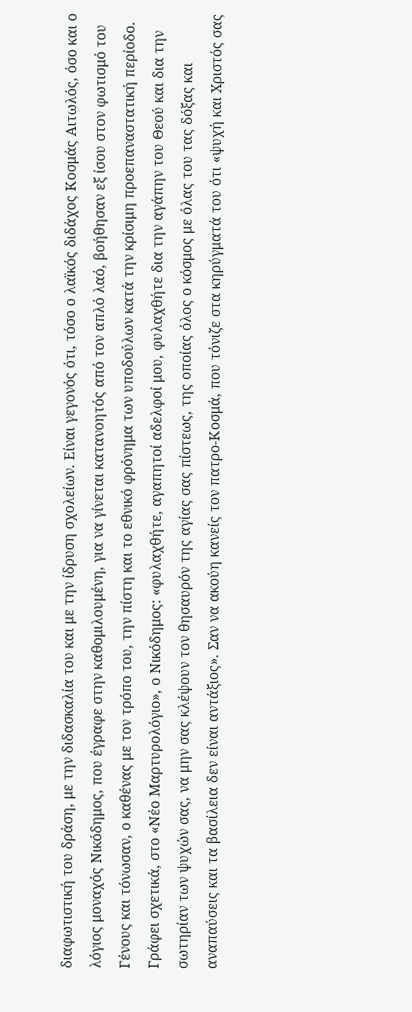διαφωτιστική του δράση, με την διδασκαλία του και με την ίδρυση σχολείων. Είναι γεγονός ότι, τόσο ο λαϊκός διδάχος Κοσμάς Αιτωλός, όσο και ο λόγιος μοναχός Νικόδημος, που έγραφε στην καθομιλουμένη, για να γίνεται κατανοητός από τον απλό λαό, βοήθησαν εξ ίσου στον φωτισμό του Γένους και τόνωσαν, ο καθένας με τον τρόπο του, την πίστη και το εθνικό φρόνημα των υποδούλων κατά την κρίσιμη προεπαναστατική περίοδο.
Γράφει σχετικά, στο «Νέο Μαρτυρολόγιο», ο Νικόδημος: «φυλαχθήτε, αγαπητοί αδελφοί μου, φυλαχθήτε δια την αγάπην του Θεού και δια την σωτηρίαν των ψυχών σας, να μην σας κλέψουν τον θησαυρόν της αγίας σας πίστεως, της οποίας όλος ο κόσμος με όλας του τας δόξας και αναπαύσεις και τα βασίλεια δεν είναι αντάξιος». Σαν να ακούη κανείς τον πατρο-Κοσμά, που τόνιζε στα κηρύγματά του ότι «ψυχή και Χριστός σας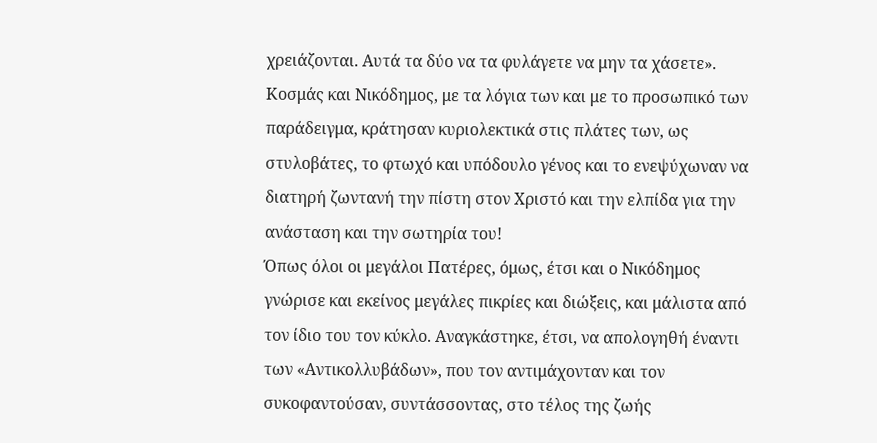χρειάζονται. Αυτά τα δύο να τα φυλάγετε να μην τα χάσετε». Κοσμάς και Νικόδημος, με τα λόγια των και με το προσωπικό των παράδειγμα, κράτησαν κυριολεκτικά στις πλάτες των, ως στυλοβάτες, το φτωχό και υπόδουλο γένος και το ενεψύχωναν να διατηρή ζωντανή την πίστη στον Χριστό και την ελπίδα για την ανάσταση και την σωτηρία του!
Όπως όλοι οι μεγάλοι Πατέρες, όμως, έτσι και ο Νικόδημος γνώρισε και εκείνος μεγάλες πικρίες και διώξεις, και μάλιστα από τον ίδιο του τον κύκλο. Αναγκάστηκε, έτσι, να απολογηθή έναντι των «Αντικολλυβάδων», που τον αντιμάχονταν και τον συκοφαντούσαν, συντάσσοντας, στο τέλος της ζωής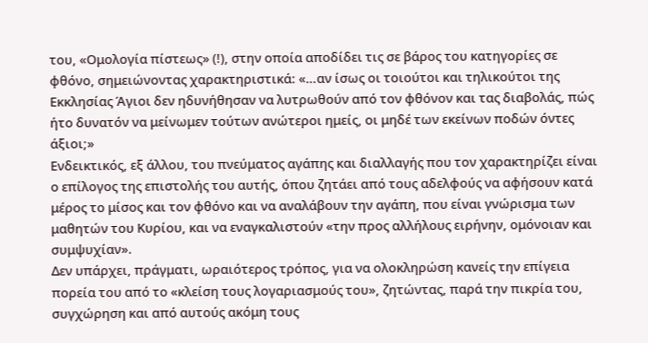του, «Ομολογία πίστεως» (!), στην οποία αποδίδει τις σε βάρος του κατηγορίες σε φθόνο, σημειώνοντας χαρακτηριστικά: «…αν ίσως οι τοιούτοι και τηλικούτοι της Εκκλησίας Άγιοι δεν ηδυνήθησαν να λυτρωθούν από τον φθόνον και τας διαβολάς, πώς ήτο δυνατόν να μείνωμεν τούτων ανώτεροι ημείς, οι μηδέ των εκείνων ποδών όντες άξιοι;»
Ενδεικτικός, εξ άλλου, του πνεύματος αγάπης και διαλλαγής που τον χαρακτηρίζει είναι ο επίλογος της επιστολής του αυτής, όπου ζητάει από τους αδελφούς να αφήσουν κατά μέρος το μίσος και τον φθόνο και να αναλάβουν την αγάπη, που είναι γνώρισμα των μαθητών του Κυρίου, και να εναγκαλιστούν «την προς αλλήλους ειρήνην, ομόνοιαν και συμψυχίαν».
Δεν υπάρχει, πράγματι, ωραιότερος τρόπος, για να ολοκληρώση κανείς την επίγεια πορεία του από το «κλείση τους λογαριασμούς του», ζητώντας, παρά την πικρία του, συγχώρηση και από αυτούς ακόμη τους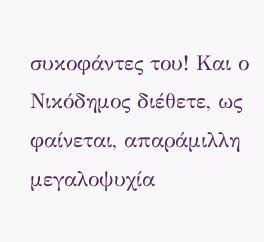συκοφάντες του! Και ο Νικόδημος διέθετε, ως φαίνεται, απαράμιλλη μεγαλοψυχία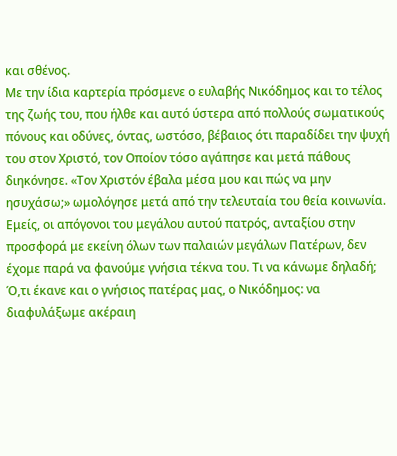και σθένος.
Με την ίδια καρτερία πρόσμενε ο ευλαβής Νικόδημος και το τέλος της ζωής του, που ήλθε και αυτό ύστερα από πολλούς σωματικούς πόνους και οδύνες, όντας, ωστόσο, βέβαιος ότι παραδίδει την ψυχή του στον Χριστό, τον Οποίον τόσο αγάπησε και μετά πάθους διηκόνησε. «Τον Χριστόν έβαλα μέσα μου και πώς να μην ησυχάσω;» ωμολόγησε μετά από την τελευταία του θεία κοινωνία.
Εμείς, οι απόγονοι του μεγάλου αυτού πατρός, ανταξίου στην προσφορά με εκείνη όλων των παλαιών μεγάλων Πατέρων, δεν έχομε παρά να φανούμε γνήσια τέκνα του. Τι να κάνωμε δηλαδή; Ό,τι έκανε και ο γνήσιος πατέρας μας, ο Νικόδημος: να διαφυλάξωμε ακέραιη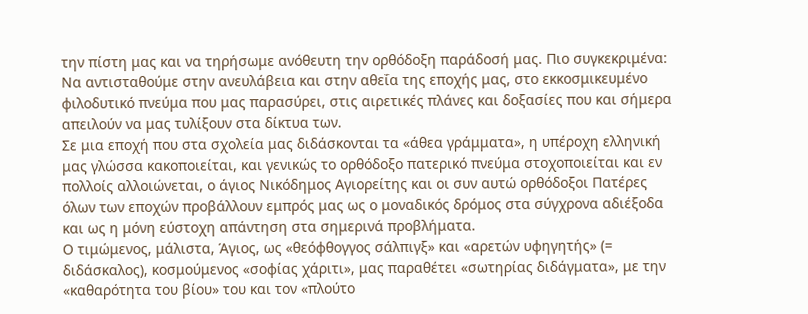την πίστη μας και να τηρήσωμε ανόθευτη την ορθόδοξη παράδοσή μας. Πιο συγκεκριμένα: Να αντισταθούμε στην ανευλάβεια και στην αθεΐα της εποχής μας, στο εκκοσμικευμένο φιλοδυτικό πνεύμα που μας παρασύρει, στις αιρετικές πλάνες και δοξασίες που και σήμερα απειλούν να μας τυλίξουν στα δίκτυα των.
Σε μια εποχή που στα σχολεία μας διδάσκονται τα «άθεα γράμματα», η υπέροχη ελληνική μας γλώσσα κακοποιείται, και γενικώς το ορθόδοξο πατερικό πνεύμα στοχοποιείται και εν πολλοίς αλλοιώνεται, ο άγιος Νικόδημος Αγιορείτης και οι συν αυτώ ορθόδοξοι Πατέρες όλων των εποχών προβάλλουν εμπρός μας ως ο μοναδικός δρόμος στα σύγχρονα αδιέξοδα και ως η μόνη εύστοχη απάντηση στα σημερινά προβλήματα.
Ο τιμώμενος, μάλιστα, Άγιος, ως «θεόφθογγος σάλπιγξ» και «αρετών υφηγητής» (= διδάσκαλος), κοσμούμενος «σοφίας χάριτι», μας παραθέτει «σωτηρίας διδάγματα», με την «καθαρότητα του βίου» του και τον «πλούτο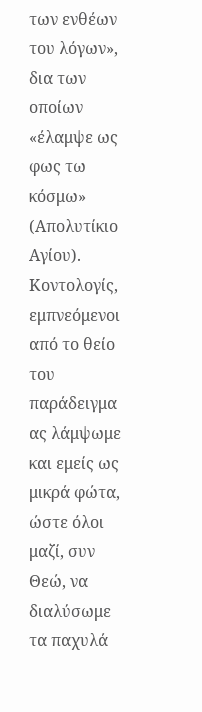των ενθέων του λόγων», δια των οποίων «έλαμψε ως φως τω κόσμω» (Απολυτίκιο Αγίου).
Κοντολογίς, εμπνεόμενοι από το θείο του παράδειγμα ας λάμψωμε και εμείς ως μικρά φώτα, ώστε όλοι μαζί, συν Θεώ, να διαλύσωμε τα παχυλά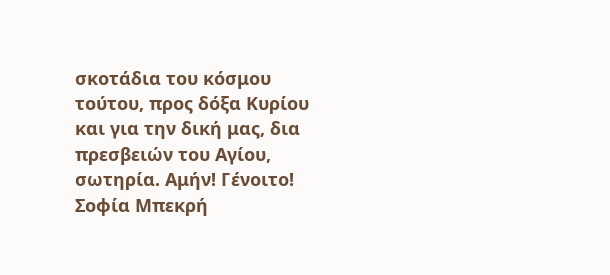σκοτάδια του κόσμου τούτου, προς δόξα Κυρίου και για την δική μας, δια πρεσβειών του Αγίου, σωτηρία. Αμήν! Γένοιτο!
Σοφία Μπεκρή